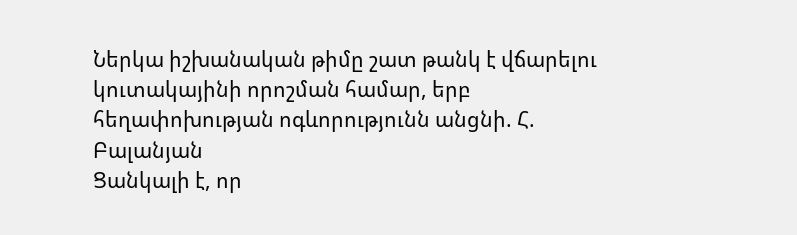Ներկա իշխանական թիմը շատ թանկ է վճարելու կուտակայինի որոշման համար, երբ հեղափոխության ոգևորությունն անցնի. Հ. Բալանյան
Ցանկալի է, որ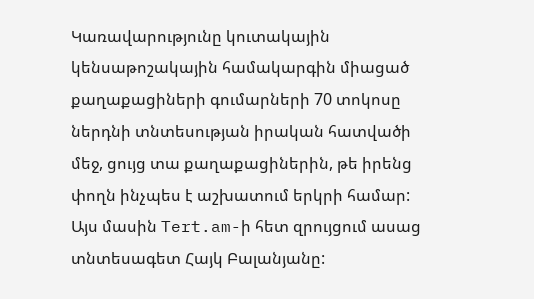Կառավարությունը կուտակային կենսաթոշակային համակարգին միացած քաղաքացիների գումարների 70 տոկոսը ներդնի տնտեսության իրական հատվածի մեջ, ցույց տա քաղաքացիներին, թե իրենց փողն ինչպես է աշխատում երկրի համար: Այս մասին Tert.am-ի հետ զրույցում ասաց տնտեսագետ Հայկ Բալանյանը: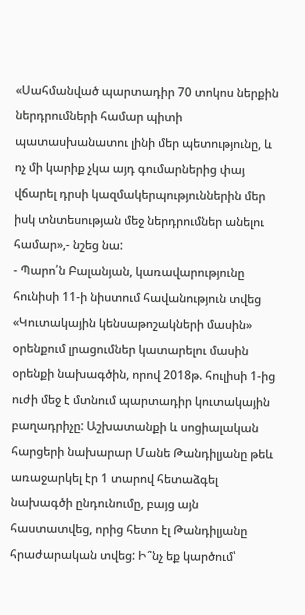«Սահմանված պարտադիր 70 տոկոս ներքին ներդրումների համար պիտի պատասխանատու լինի մեր պետությունը, և ոչ մի կարիք չկա այդ գումարներից փայ վճարել դրսի կազմակերպություններին մեր իսկ տնտեսության մեջ ներդրումներ անելու համար»,- նշեց նա:
- Պարո՛ն Բալանյան, կառավարությունը հունիսի 11-ի նիստում հավանություն տվեց «Կուտակային կենսաթոշակների մասին» օրենքում լրացումներ կատարելու մասին օրենքի նախագծին, որով 2018թ. հուլիսի 1-ից ուժի մեջ է մտնում պարտադիր կուտակային բաղադրիչը: Աշխատանքի և սոցիալական հարցերի նախարար Մանե Թանդիլյանը թեև առաջարկել էր 1 տարով հետաձգել նախագծի ընդունումը, բայց այն հաստատվեց, որից հետո էլ Թանդիլյանը հրաժարական տվեց: Ի՞նչ եք կարծում՝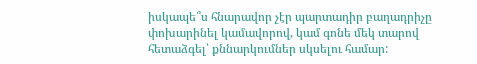իսկապե՞ս հնարավոր չէր պարտադիր բաղադրիչը փոխարինել կամավորով, կամ գոնե մեկ տարով հետաձգել՝ քննարկումներ սկսելու համար: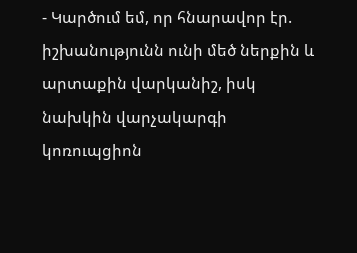- Կարծում եմ, որ հնարավոր էր. իշխանությունն ունի մեծ ներքին և արտաքին վարկանիշ, իսկ նախկին վարչակարգի կոռուպցիոն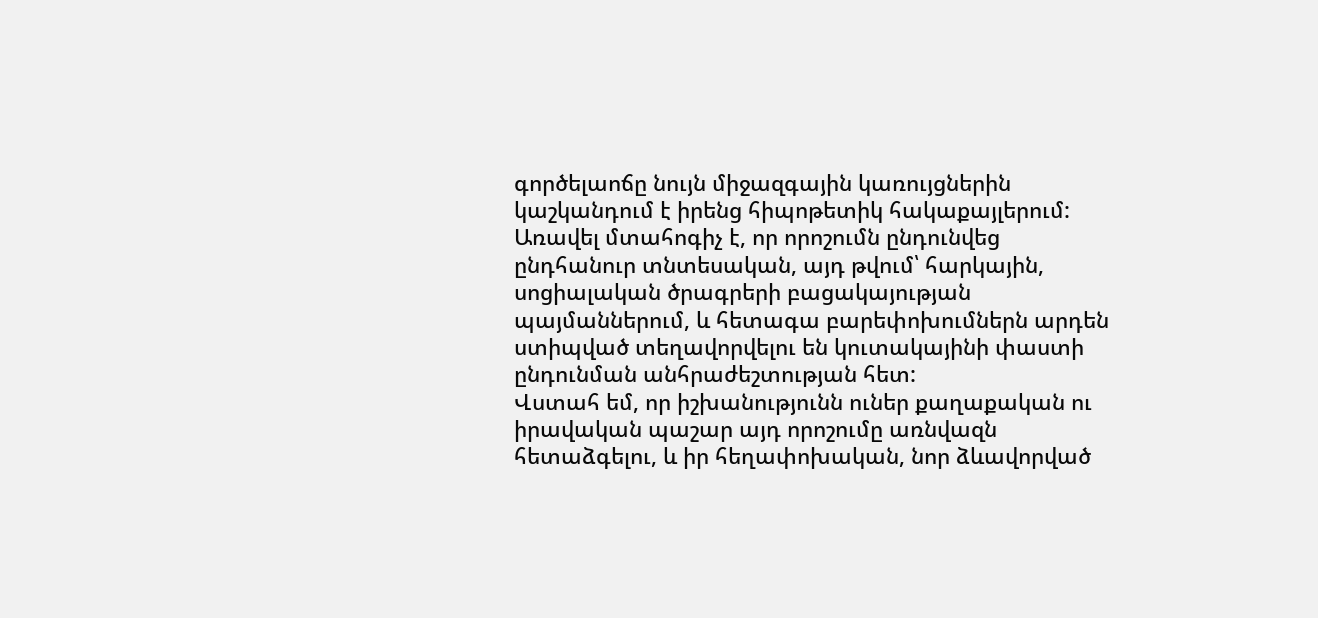գործելաոճը նույն միջազգային կառույցներին կաշկանդում է իրենց հիպոթետիկ հակաքայլերում: Առավել մտահոգիչ է, որ որոշումն ընդունվեց ընդհանուր տնտեսական, այդ թվում՝ հարկային, սոցիալական ծրագրերի բացակայության պայմաններում, և հետագա բարեփոխումներն արդեն ստիպված տեղավորվելու են կուտակայինի փաստի ընդունման անհրաժեշտության հետ:
Վստահ եմ, որ իշխանությունն ուներ քաղաքական ու իրավական պաշար այդ որոշումը առնվազն հետաձգելու, և իր հեղափոխական, նոր ձևավորված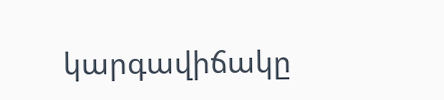կարգավիճակը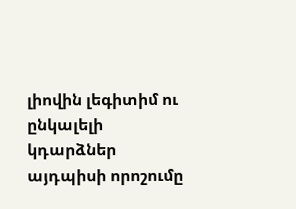լիովին լեգիտիմ ու ընկալելի կդարձներ այդպիսի որոշումը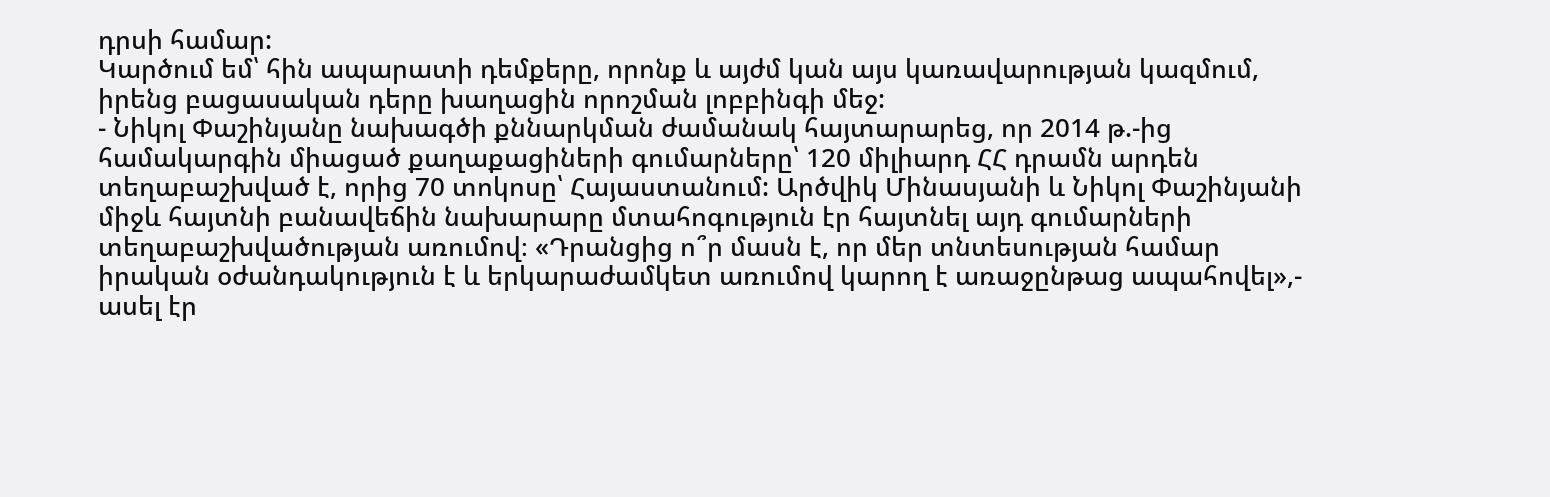դրսի համար:
Կարծում եմ՝ հին ապարատի դեմքերը, որոնք և այժմ կան այս կառավարության կազմում, իրենց բացասական դերը խաղացին որոշման լոբբինգի մեջ:
- Նիկոլ Փաշինյանը նախագծի քննարկման ժամանակ հայտարարեց, որ 2014 թ.-ից համակարգին միացած քաղաքացիների գումարները՝ 120 միլիարդ ՀՀ դրամն արդեն տեղաբաշխված է, որից 70 տոկոսը՝ Հայաստանում: Արծվիկ Մինասյանի և Նիկոլ Փաշինյանի միջև հայտնի բանավեճին նախարարը մտահոգություն էր հայտնել այդ գումարների տեղաբաշխվածության առումով։ «Դրանցից ո՞ր մասն է, որ մեր տնտեսության համար իրական օժանդակություն է և երկարաժամկետ առումով կարող է առաջընթաց ապահովել»,- ասել էր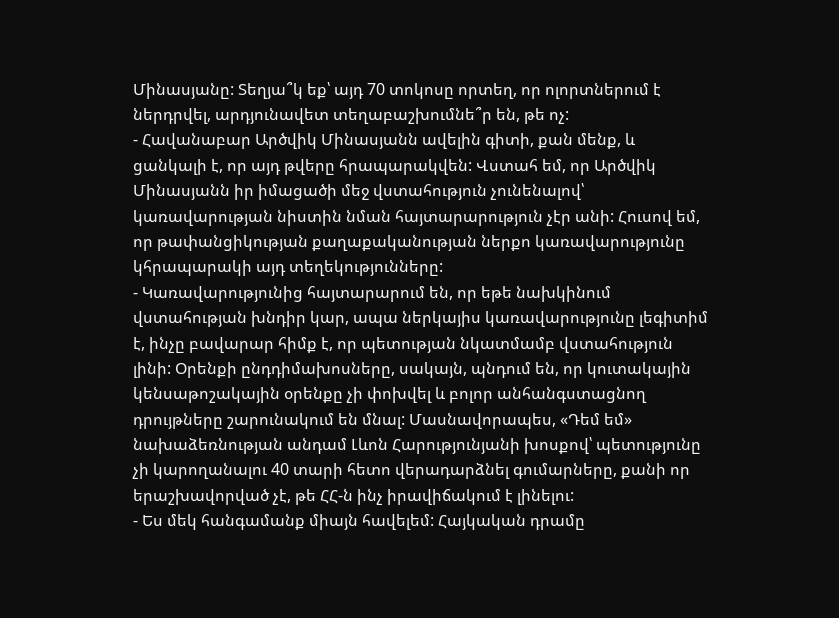Մինասյանը: Տեղյա՞կ եք՝ այդ 70 տոկոսը որտեղ, որ ոլորտներում է ներդրվել, արդյունավետ տեղաբաշխումնե՞ր են, թե ոչ:
- Հավանաբար Արծվիկ Մինասյանն ավելին գիտի, քան մենք, և ցանկալի է, որ այդ թվերը հրապարակվեն: Վստահ եմ, որ Արծվիկ Մինասյանն իր իմացածի մեջ վստահություն չունենալով՝ կառավարության նիստին նման հայտարարություն չէր անի: Հուսով եմ, որ թափանցիկության քաղաքականության ներքո կառավարությունը կհրապարակի այդ տեղեկությունները:
- Կառավարությունից հայտարարում են, որ եթե նախկինում վստահության խնդիր կար, ապա ներկայիս կառավարությունը լեգիտիմ է, ինչը բավարար հիմք է, որ պետության նկատմամբ վստահություն լինի: Օրենքի ընդդիմախոսները, սակայն, պնդում են, որ կուտակային կենսաթոշակային օրենքը չի փոխվել և բոլոր անհանգստացնող դրույթները շարունակում են մնալ: Մասնավորապես, «Դեմ եմ» նախաձեռնության անդամ Լևոն Հարությունյանի խոսքով՝ պետությունը չի կարողանալու 40 տարի հետո վերադարձնել գումարները, քանի որ երաշխավորված չէ, թե ՀՀ-ն ինչ իրավիճակում է լինելու:
- Ես մեկ հանգամանք միայն հավելեմ: Հայկական դրամը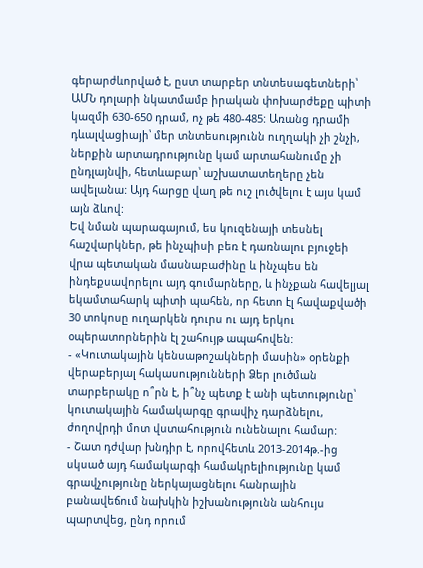գերարժևորված է, ըստ տարբեր տնտեսագետների՝ ԱՄՆ դոլարի նկատմամբ իրական փոխարժեքը պիտի կազմի 630-650 դրամ, ոչ թե 480-485: Առանց դրամի դևալվացիայի՝ մեր տնտեսությունն ուղղակի չի շնչի, ներքին արտադրությունը կամ արտահանումը չի ընդլայնվի, հետևաբար՝ աշխատատեղերը չեն ավելանա: Այդ հարցը վաղ թե ուշ լուծվելու է այս կամ այն ձևով:
Եվ նման պարագայում, ես կուզենայի տեսնել հաշվարկներ, թե ինչպիսի բեռ է դառնալու բյուջեի վրա պետական մասնաբաժինը և ինչպես են ինդեքսավորելու այդ գումարները, և ինչքան հավելյալ եկամտահարկ պիտի պահեն, որ հետո էլ հավաքվածի 30 տոկոսը ուղարկեն դուրս ու այդ երկու օպերատորներին էլ շահույթ ապահովեն:
- «Կուտակային կենսաթոշակների մասին» օրենքի վերաբերյալ հակասությունների Ձեր լուծման տարբերակը ո՞րն է, ի՞նչ պետք է անի պետությունը՝ կուտակային համակարգը գրավիչ դարձնելու, ժողովրդի մոտ վստահություն ունենալու համար:
- Շատ դժվար խնդիր է, որովհետև 2013-2014թ.-ից սկսած այդ համակարգի համակրելիությունը կամ գրավչությունը ներկայացնելու հանրային բանավեճում նախկին իշխանությունն անհույս պարտվեց, ընդ որում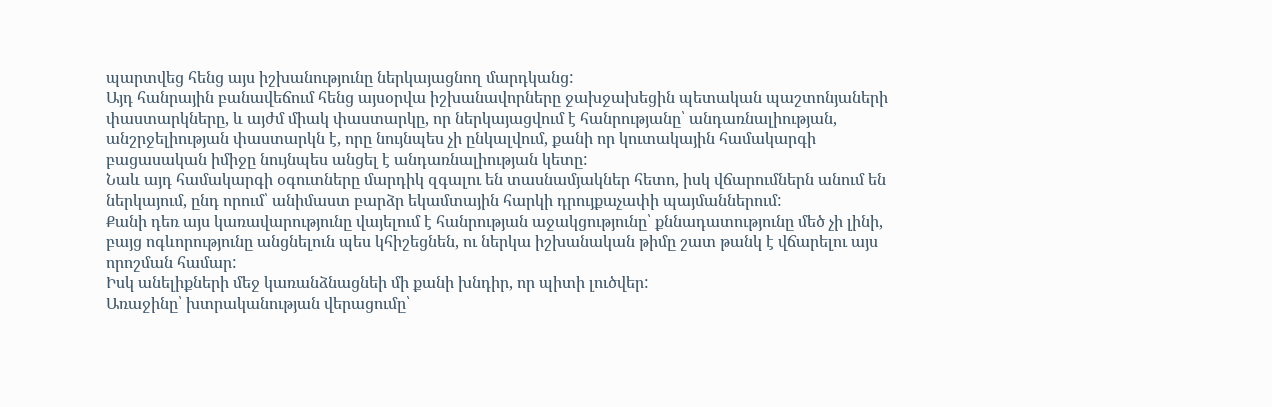պարտվեց հենց այս իշխանությունը ներկայացնող մարդկանց:
Այդ հանրային բանավեճում հենց այսօրվա իշխանավորները ջախջախեցին պետական պաշտոնյաների փաստարկները, և այժմ միակ փաստարկը, որ ներկայացվում է հանրությանը՝ անդառնալիության, անշրջելիության փաստարկն է, որը նույնպես չի ընկալվում, քանի որ կուտակային համակարգի բացասական իմիջը նույնպես անցել է անդառնալիության կետը:
Նաև այդ համակարգի օգուտները մարդիկ զգալու են տասնամյակներ հետո, իսկ վճարումներն անում են ներկայում, ընդ որում՝ անիմաստ բարձր եկամտային հարկի դրույքաչափի պայմաններում:
Քանի դեռ այս կառավարությունը վայելում է հանրության աջակցությունը՝ քննադատությունը մեծ չի լինի, բայց ոգևորությունը անցնելուն պես կհիշեցնեն, ու ներկա իշխանական թիմը շատ թանկ է վճարելու այս որոշման համար:
Իսկ անելիքների մեջ կառանձնացնեի մի քանի խնդիր, որ պիտի լուծվեր:
Առաջինը՝ խտրականության վերացումը՝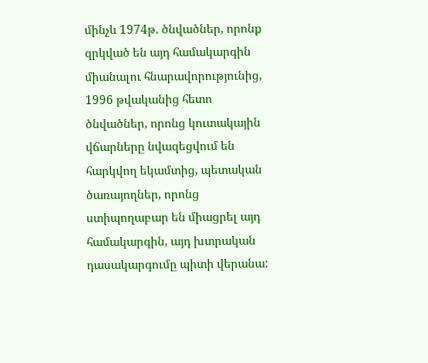մինչև 1974թ. ծնվածներ, որոնք զրկված են այդ համակարգին միանալու հնարավորությունից, 1996 թվականից հետո ծնվածներ, որոնց կուտակային վճարները նվազեցվում են հարկվող եկամտից, պետական ծառայողներ, որոնց ստիպողաբար են միացրել այդ համակարգին, այդ խտրական դասակարգումը պիտի վերանա: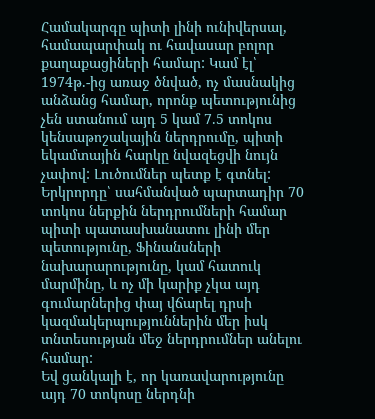Համակարգը պիտի լինի ունիվերսալ, համապարփակ ու հավասար բոլոր քաղաքացիների համար: Կամ էլ՝ 1974թ.-ից առաջ ծնված, ոչ մասնակից անձանց համար, որոնք պետությունից չեն ստանում այդ 5 կամ 7.5 տոկոս կենսաթոշակային ներդրումը, պիտի եկամտային հարկը նվազեցվի նույն չափով: Լուծումներ պետք է գտնել:
Երկրորդը՝ սահմանված պարտադիր 70 տոկոս ներքին ներդրումների համար պիտի պատասխանատու լինի մեր պետությունը, Ֆինանսների նախարարությունը, կամ հատուկ մարմինը, և ոչ մի կարիք չկա այդ գումարներից փայ վճարել դրսի կազմակերպություններին մեր իսկ տնտեսության մեջ ներդրումներ անելու համար:
Եվ ցանկալի է, որ կառավարությունը այդ 70 տոկոսը ներդնի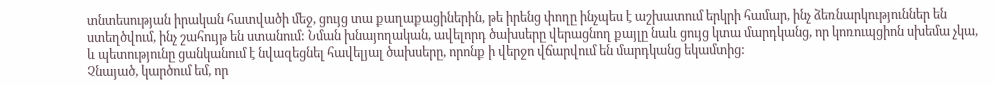տնտեսության իրական հատվածի մեջ, ցույց տա քաղաքացիներին, թե իրենց փողը ինչպես է աշխատում երկրի համար, ինչ ձեռնարկություններ են ստեղծվում, ինչ շահույթ են ստանում: Նման խնայողական, ավելորդ ծախսերը վերացնող քայլը նաև ցույց կտա մարդկանց, որ կոռուպցիոն սխեմա չկա, և պետությունը ցանկանում է նվազեցնել հավելյալ ծախսերը, որոնք ի վերջո վճարվում են մարդկանց եկամտից:
Չնայած, կարծում եմ, որ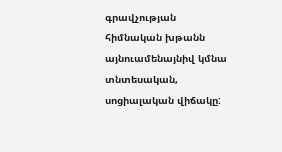գրավչության հիմնական խթանն այնուամենայնիվ կմնա տնտեսական, սոցիալական վիճակը: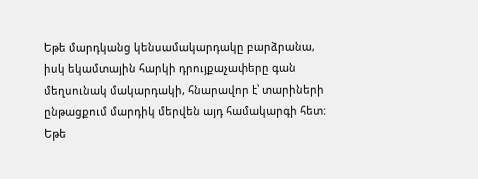Եթե մարդկանց կենսամակարդակը բարձրանա, իսկ եկամտային հարկի դրույքաչափերը գան մեղսունակ մակարդակի, հնարավոր է՝ տարիների ընթացքում մարդիկ մերվեն այդ համակարգի հետ: Եթե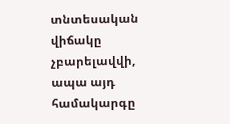տնտեսական վիճակը չբարելավվի, ապա այդ համակարգը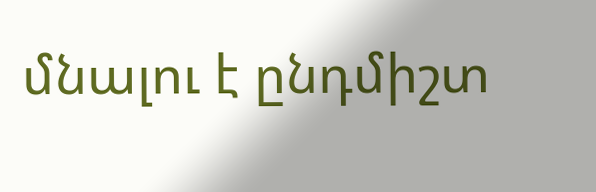մնալու է ընդմիշտ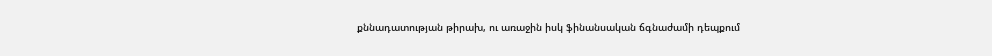քննադատության թիրախ, ու առաջին իսկ ֆինանսական ճգնաժամի դեպքում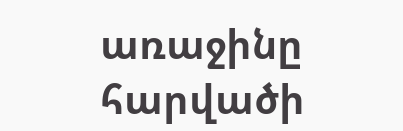առաջինը հարվածի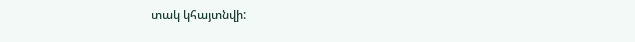տակ կհայտնվի: